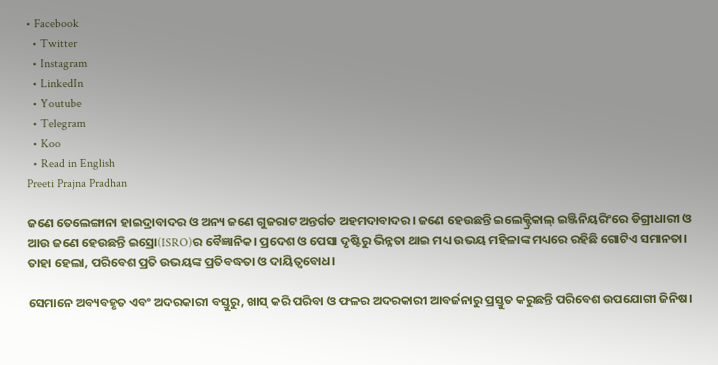• Facebook
  • Twitter
  • Instagram
  • LinkedIn
  • Youtube
  • Telegram
  • Koo
  • Read in English
Preeti Prajna Pradhan

ଜଣେ ତେଲେଙ୍ଗାନା ହାଇଦ୍ରାବାଦର ଓ ଅନ୍ୟ ଜଣେ ଗୁଜରାଟ ଅନ୍ତର୍ଗତ ଅହମଦାବାଦର। ଜଣେ ହେଉଛନ୍ତି ଇଲେକ୍ଟ୍ରିକାଲ୍‌ ଇଞ୍ଜିନିୟରିଂରେ ଡିଗ୍ରୀଧାରୀ ଓ ଆଉ ଜଣେ ହେଉଛନ୍ତି ଇସ୍ରୋ(ISRO)ର ବୈଜ୍ଞାନିକ। ପ୍ରଦେଶ ଓ ପେସା ଦୃଷ୍ଟିରୁ ଭିନ୍ନତା ଥାଇ ମଧ୍ୟ ଉଭୟ ମହିଳାଙ୍କ ମଧ୍ୟରେ ରହିଛି ଗୋଟିଏ ସମାନତା। ତାହା ହେଲା, ପରିବେଶ ପ୍ରତି ଉଭୟଙ୍କ ପ୍ରତିବଦ୍ଧତା ଓ ଦାୟିତ୍ଵବୋଧ।

ସେମାନେ ଅବ୍ୟବହୃତ ଏବଂ ଅଦରକାରୀ ବସ୍ତୁରୁ, ଖାସ୍ କରି ପରିବା ଓ ଫଳର ଅଦରକାରୀ ଆବର୍ଜନାରୁ ପ୍ରସ୍ତୁତ କରୁଛନ୍ତି ପରିବେଶ ଉପଯୋଗୀ ଜିନିଷ।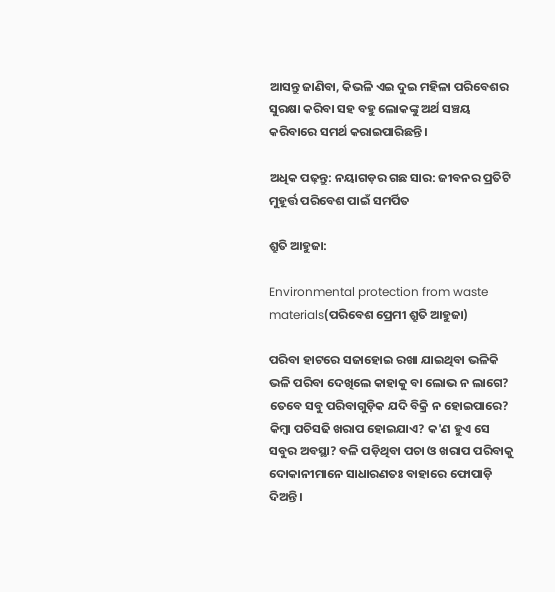ଆସନ୍ତୁ ଜାଣିବା, କିଭଳି ଏଇ ଦୁଇ ମହିଳା ପରିବେଶର ସୁରକ୍ଷା କରିବା ସହ ବହୁ ଲୋକଙ୍କୁ ଅର୍ଥ ସଞ୍ଚୟ କରିବାରେ ସମର୍ଥ କରାଇପାରିଛନ୍ତି।

ଅଧିକ ପଢ଼ନ୍ତୁ: ନୟାଗଡ଼ର ଗଛ ସାର: ଜୀବନର ପ୍ରତିଟି ମୁହୂର୍ତ୍ତ ପରିବେଶ ପାଇଁ ସମର୍ପିତ

ଶ୍ରୁତି ଆହୁଜା:

Environmental protection from waste materials(ପରିବେଶ ପ୍ରେମୀ ଶ୍ରୁତି ଆହୁଜା)

ପରିବା ହାଟରେ ସଜାହୋଇ ରଖା ଯାଇଥିବା ଭଳିକି ଭଳି ପରିବା ଦେଖିଲେ କାହାକୁ ବା ଲୋଭ ନ ଲାଗେ? ତେବେ ସବୁ ପରିବାଗୁଡ଼ିକ ଯଦି ବିକ୍ରି ନ ହୋଇପାରେ? କିମ୍ବା ପଚିସଢି ଖରାପ ହୋଇଯାଏ? କ'ଣ ହୁଏ ସେ ସବୁର ଅବସ୍ଥା? ବଳି ପଡ଼ିଥିବା ପଚା ଓ ଖରାପ ପରିବାକୁ ଦୋକାନୀମାନେ ସାଧାରଣତଃ ବାହାରେ ଫୋପାଡ଼ି ଦିଅନ୍ତି।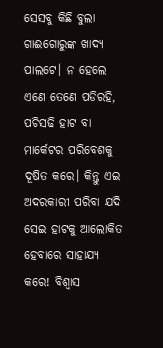ସେସବୁ କିଛି ବୁଲା ଗାଈଗୋରୁଙ୍କ ଖାଦ୍ୟ ପାଲଟେ। ନ ହେଲେ ଏଣେ ତେଣେ ପଡିରହି, ପଚିସଢି ହାଟ ବା ମାର୍କେଟର ପରିବେଶକୁ ଦୂଷିତ କରେ। କିନ୍ତୁ ଏଇ ଅଦରକାରୀ ପରିବା ଯଦି ସେଇ ହାଟକୁ ଆଲୋକିତ ହେବାରେ ସାହାଯ୍ୟ କରେ! ବିଶ୍ୱାସ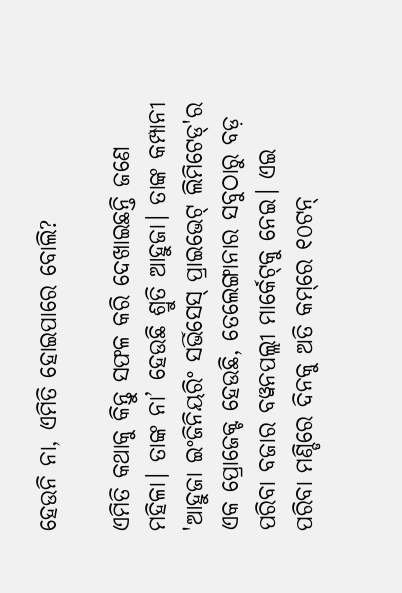ହେଉନି ନା, ଏମିତି ହୋଇପାରେ ବୋଲି?

ଏମିତି କଥାକୁ କିନ୍ତୁ ସଫଳ କରି ଦେଖାଇଛନ୍ତି ଜଣେ ମହିଳା। ତାଙ୍କ ନା’ ହେଉଛି ଶ୍ରୁତି ଆହୁଜା। ତାଙ୍କ କମ୍ପାନୀ 'ଆହୁଜା ଇଂଜିନିୟରିଂ ସର୍ଭିସେସ୍ ପ୍ରାଇଭେଟ୍ ଲିମିଟେଡ୍'ର ଏକ ପ୍ରୋଜେକ୍ଟ ହେଉଛି, ତେଲେଙ୍ଗାନାର ସବୁଠାରୁ ବଡ଼ ପରିବା ବଜାର ବୱନପଲ୍ଲୀ ମାର୍କେଟ୍‌କୁ ନେଇ। ଏଇ ପରିବା ମଣ୍ଡିରେ ଦିନକୁ ଅତି କମ୍‌ରେ ୧୦ଟନ୍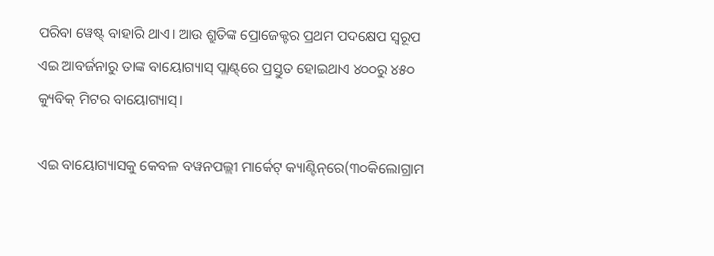ପରିବା ୱେଷ୍ଟ୍ ବାହାରି ଥାଏ। ଆଉ ଶ୍ରୁତିଙ୍କ ପ୍ରୋଜେକ୍ଟର ପ୍ରଥମ ପଦକ୍ଷେପ ସ୍ୱରୂପ ଏଇ ଆବର୍ଜନାରୁ ତାଙ୍କ ବାୟୋଗ୍ୟାସ୍ ପ୍ଲାଣ୍ଟ୍‌ରେ ପ୍ରସ୍ତୁତ ହୋଇଥାଏ ୪୦୦ରୁ ୪୫୦ କ୍ୟୁବିକ୍ ମିଟର ବାୟୋଗ୍ୟାସ୍।

ଏଇ ବାୟୋଗ୍ୟାସକୁ କେବଳ ବୱନପଲ୍ଲୀ ମାର୍କେଟ୍ କ୍ୟାଣ୍ଟିନ୍‌ରେ(୩୦କିଲୋଗ୍ରାମ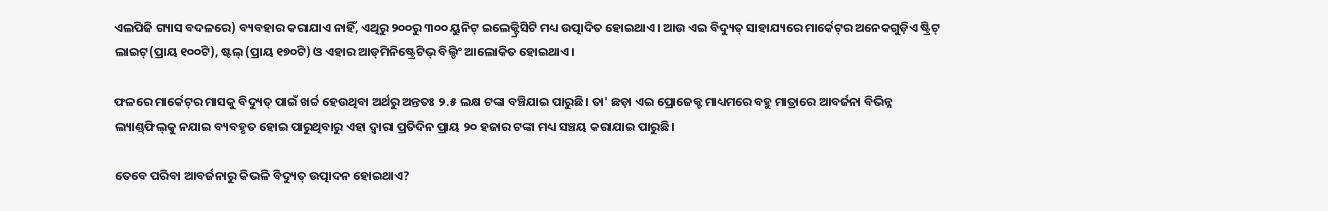ଏଲପିଜି ଗ୍ୟାସ ବଦଳରେ) ବ୍ୟବହାର କରାଯାଏ ନାହିଁ, ଏଥିରୁ ୨୦୦ରୁ ୩୦୦ ୟୁନିଟ୍ ଇଲେକ୍ଟ୍ରିସିଟି ମଧ୍ୟ ଉତ୍ପାଦିତ ହୋଇଥାଏ। ଆଉ ଏଇ ବିଦ୍ୟୁତ୍ ସାହାଯ୍ୟରେ ମାର୍କେଟ୍‌ର ଅନେକଗୁଡ଼ିଏ ଷ୍ଟ୍ରିଟ୍ ଲାଇଟ୍(ପ୍ରାୟ ୧୦୦ଟି), ଷ୍ଟଲ୍ (ପ୍ରାୟ ୧୭୦ଟି) ଓ ଏହାର ଆଡ୍‌ମିନିଷ୍ଟ୍ରେଟିଭ୍ ବିଲ୍ଡିଂ ଆଲୋକିତ ହୋଇଥାଏ।

ଫଳରେ ମାର୍କେଟ୍‌ର ମାସକୁ ବିଦ୍ୟୁତ୍ ପାଇଁ ଖର୍ଚ୍ଚ ହେଉଥିବା ଅର୍ଥରୁ ଅନ୍ତତଃ ୨.୫ ଲକ୍ଷ ଟଙ୍କା ବଞ୍ଚିଯାଇ ପାରୁଛି। ତା' ଛଡ଼ା ଏଇ ପ୍ରୋଜେକ୍ଟ ମାଧ୍ୟମରେ ବହୁ ମାତ୍ରାରେ ଆବର୍ଜନା ବିଭିନ୍ନ ଲ୍ୟାଣ୍ଡ୍‌ଫିଲ୍‌କୁ ନଯାଇ ବ୍ୟବହୃତ ହୋଇ ପାରୁଥିବାରୁ ଏହା ଦ୍ୱାରା ପ୍ରତିଦିନ ପ୍ରାୟ ୨୦ ହଜାର ଟଙ୍କା ମଧ୍ୟ ସଞ୍ଚୟ କରାଯାଇ ପାରୁଛି।

ତେବେ ପରିବା ଆବର୍ଜନାରୁ କିଭଳି ବିଦ୍ୟୁତ୍ ଉତ୍ପାଦନ ହୋଇଥାଏ?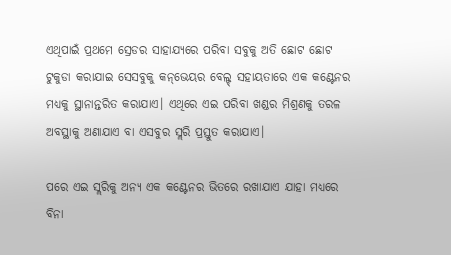ଏଥିପାଇଁ ପ୍ରଥମେ ସ୍ରେଡର ସାହାଯ୍ୟରେ ପରିବା ସବୁକୁ ଅତି ଛୋଟ ଛୋଟ ଟୁକୁଡା କରାଯାଇ ସେସବୁକୁ କନ୍‌ଭେୟର ବେଲ୍ଟ୍ ସହାୟତାରେ ଏକ କଣ୍ଟେନର ମଧ୍ୟକୁ ସ୍ଥାନାନ୍ତରିତ କରାଯାଏ। ଏଥିରେ ଏଇ ପରିବା ଖଣ୍ଡର ମିଶ୍ରଣକୁ ତରଳ ଅବସ୍ଥାକୁ ଅଣାଯାଏ ବା ଏସବୁର ସ୍ଲରି ପ୍ରସ୍ତୁତ କରାଯାଏ।

ପରେ ଏଇ ସ୍ଲରିକୁ ଅନ୍ୟ ଏକ କଣ୍ଟେନର ଭିତରେ ରଖାଯାଏ ଯାହା ମଧ୍ୟରେ ବିନା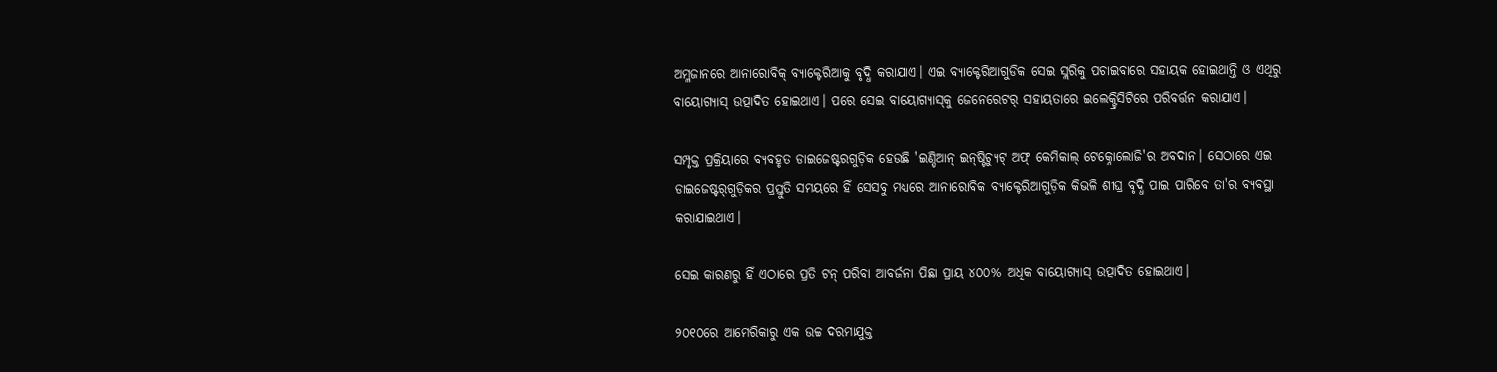ଅମ୍ଳଜାନରେ ଆନାରୋବିକ୍‌ ବ୍ୟାକ୍ଟେରିଆକୁ ବୃଦ୍ଧି କରାଯାଏ। ଏଇ ବ୍ୟାକ୍ଟେରିଆଗୁଡିକ ସେଇ ସ୍ଲରିକୁ ପଚାଇବାରେ ସହାୟକ ହୋଇଥାନ୍ତି ଓ ଏଥିରୁ ବାୟୋଗ୍ୟାସ୍ ଉତ୍ପାଦିତ ହୋଇଥାଏ। ପରେ ସେଇ ବାୟୋଗ୍ୟାସ୍‌କୁ ଜେନେରେଟର୍‌ ସହାୟତାରେ ଇଲେକ୍ଟ୍ରିସିଟିରେ ପରିବର୍ତ୍ତନ କରାଯାଏ।

ସମ୍ପୃକ୍ତ ପ୍ରକ୍ରିୟାରେ ବ୍ୟବହୃତ ଡାଇଜେଷ୍ଟରଗୁଡ଼ିକ ହେଉଛି 'ଇଣ୍ଡିଆନ୍ ଇନ୍‌ଷ୍ଟିଚ୍ୟୁଟ୍ ଅଫ୍ କେମିକାଲ୍‌ ଟେକ୍ନୋଲୋଜି'ର ଅବଦାନ। ସେଠାରେ ଏଇ ଡାଇଜେଷ୍ଟର୍‌ଗୁଡ଼ିକର ପ୍ରସ୍ତୁତି ସମୟରେ ହିଁ ସେସବୁ ମଧ୍ୟରେ ଆନାରୋବିକ ବ୍ୟାକ୍ଟେରିଆଗୁଡ଼ିକ କିଭଳି ଶୀଘ୍ର ବୃଦ୍ଧି ପାଇ ପାରିବେ ତା'ର ବ୍ୟବସ୍ଥା କରାଯାଇଥାଏ।

ସେଇ କାରଣରୁ ହିଁ ଏଠାରେ ପ୍ରତି ଟନ୍ ପରିବା ଆବର୍ଜନା ପିଛା ପ୍ରାୟ ୪୦୦% ଅଧିକ ବାୟୋଗ୍ୟାସ୍ ଉତ୍ପାଦିତ ହୋଇଥାଏ।

୨୦୧୦ରେ ଆମେରିକାରୁ ଏକ ଉଚ୍ଚ ଦରମାଯୁକ୍ତ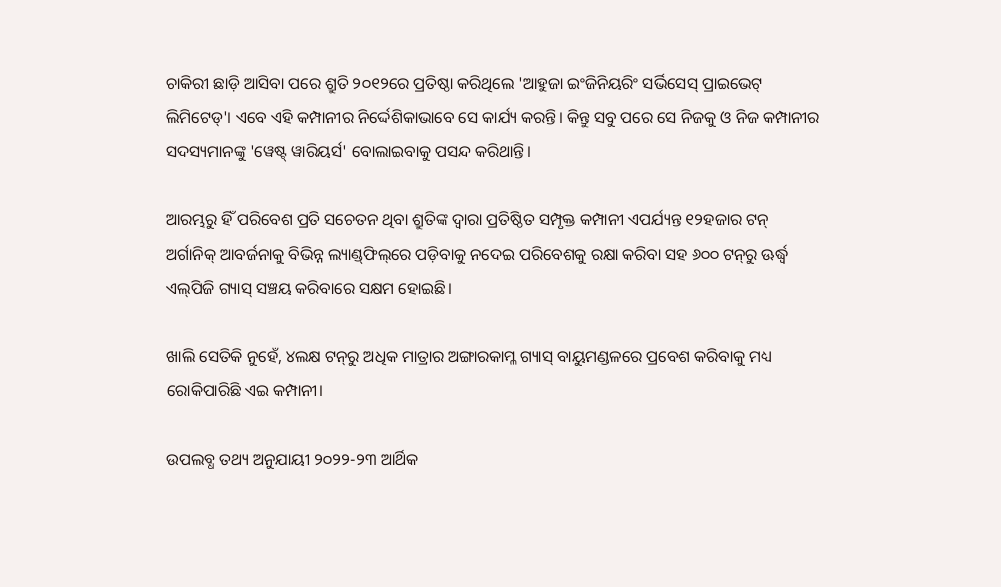ଚାକିରୀ ଛାଡ଼ି ଆସିବା ପରେ ଶ୍ରୁତି ୨୦୧୨ରେ ପ୍ରତିଷ୍ଠା କରିଥିଲେ 'ଆହୁଜା ଇଂଜିନିୟରିଂ ସର୍ଭିସେସ୍ ପ୍ରାଇଭେଟ୍ ଲିମିଟେଡ୍'। ଏବେ ଏହି କମ୍ପାନୀର ନିର୍ଦ୍ଦେଶିକାଭାବେ ସେ କାର୍ଯ୍ୟ କରନ୍ତି। କିନ୍ତୁ ସବୁ ପରେ ସେ ନିଜକୁ ଓ ନିଜ କମ୍ପାନୀର ସଦସ୍ୟମାନଙ୍କୁ 'ୱେଷ୍ଟ୍ ୱାରିୟର୍ସ' ବୋଲାଇବାକୁ ପସନ୍ଦ କରିଥାନ୍ତି।

ଆରମ୍ଭରୁ ହିଁ ପରିବେଶ ପ୍ରତି ସଚେତନ ଥିବା ଶ୍ରୁତିଙ୍କ ଦ୍ୱାରା ପ୍ରତିଷ୍ଠିତ ସମ୍ପୃକ୍ତ କମ୍ପାନୀ ଏପର୍ଯ୍ୟନ୍ତ ୧୨ହଜାର ଟନ୍ ଅର୍ଗାନିକ୍ ଆବର୍ଜନାକୁ ବିଭିନ୍ନ ଲ୍ୟାଣ୍ଡ୍‌ଫିଲ୍‌ରେ ପଡ଼ିବାକୁ ନଦେଇ ପରିବେଶକୁ ରକ୍ଷା କରିବା ସହ ୬୦୦ ଟନ୍‌ରୁ ଊର୍ଦ୍ଧ୍ୱ ଏଲ୍‌ପିଜି ଗ୍ୟାସ୍ ସଞ୍ଚୟ କରିବାରେ ସକ୍ଷମ ହୋଇଛି।

ଖାଲି ସେତିକି ନୁହେଁ, ୪ଲକ୍ଷ ଟନ୍‌ରୁ ଅଧିକ ମାତ୍ରାର ଅଙ୍ଗାରକାମ୍ଳ ଗ୍ୟାସ୍ ବାୟୁମଣ୍ଡଳରେ ପ୍ରବେଶ କରିବାକୁ ମଧ୍ୟ ରୋକିପାରିଛି ଏଇ କମ୍ପାନୀ।

ଉପଲବ୍ଧ ତଥ୍ୟ ଅନୁଯାୟୀ ୨୦୨୨-୨୩ ଆର୍ଥିକ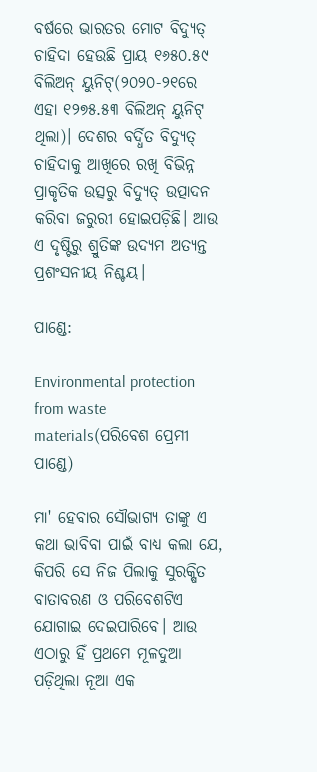ବର୍ଷରେ ଭାରତର ମୋଟ ବିଦ୍ୟୁତ୍ ଚାହିଦା ହେଉଛି ପ୍ରାୟ ୧୬୫୦.୫୯ ବିଲିଅନ୍ ୟୁନିଟ୍(୨୦୨୦-୨୧ରେ ଏହା ୧୨୭୫.୫୩ ବିଲିଅନ୍ ୟୁନିଟ୍ ଥିଲା)। ଦେଶର ବର୍ଦ୍ଧିତ ବିଦ୍ୟୁତ୍ ଚାହିଦାକୁ ଆଖିରେ ରଖି ବିଭିନ୍ନ ପ୍ରାକୃତିକ ଉତ୍ସରୁ ବିଦ୍ୟୁତ୍ ଉତ୍ପାଦନ କରିବା ଜରୁରୀ ହୋଇପଡ଼ିଛି। ଆଉ ଏ ଦୃଷ୍ଟିରୁ ଶ୍ରୁତିଙ୍କ ଉଦ୍ୟମ ଅତ୍ୟନ୍ତ ପ୍ରଶଂସନୀୟ ନିଶ୍ଚୟ।

ପାଣ୍ଡେ:

Environmental protection from waste materials(ପରିବେଶ ପ୍ରେମୀ ପାଣ୍ଡେ)

ମା' ହେବାର ସୌଭାଗ୍ୟ ତାଙ୍କୁ ଏ କଥା ଭାବିବା ପାଇଁ ବାଧ୍ୟ କଲା ଯେ, କିପରି ସେ ନିଜ ପିଲାକୁ ସୁରକ୍ଷିତ ବାତାବରଣ ଓ ପରିବେଶଟିଏ ଯୋଗାଇ ଦେଇପାରିବେ। ଆଉ ଏଠାରୁ ହିଁ ପ୍ରଥମେ ମୂଳଦୁଆ ପଡ଼ିଥିଲା ନୂଆ ଏକ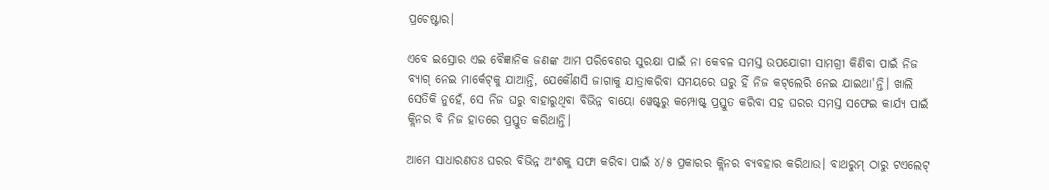ପ୍ରଚେଷ୍ଟାର।

ଏବେ ଇସ୍ରୋର ଏଇ ବୈଜ୍ଞାନିକ ଜଣଙ୍କ ଆମ ପରିବେଶର ସୁରକ୍ଷା ପାଇଁ ନା କେବଳ ସମସ୍ତ ଉପଯୋଗୀ ସାମଗ୍ରୀ କିଣିବା ପାଇଁ ନିଜ ବ୍ୟାଗ୍ ନେଇ ମାର୍କେଟ୍‌କୁ ଯାଆନ୍ତି, ଯେକୌଣସି ଜାଗାକୁ ଯାତ୍ରାକରିବା ସମୟରେ ଘରୁ ହିଁ ନିଜ କଟ୍‌ଲେରି ନେଇ ଯାଇଥା'ନ୍ତି। ଖାଲି ସେତିକି ନୁହେଁ, ସେ ନିଜ ଘରୁ ବାହାରୁଥିବା ବିଭିନ୍ନ ବାୟୋ ୱେଷ୍ଟ୍‌ରୁ କମ୍ପୋଷ୍ଟ୍ ପ୍ରସ୍ତୁତ କରିବା ସହ ଘରର ସମସ୍ତ ସଫେଇ କାର୍ଯ୍ୟ ପାଇଁ କ୍ଲିନର ବି ନିଜ ହାତରେ ପ୍ରସ୍ତୁତ କରିଥାନ୍ତି।

ଆମେ ସାଧାରଣତଃ ଘରର ବିଭିନ୍ନ ଅଂଶକୁ ସଫା କରିବା ପାଇଁ ୪/୫ ପ୍ରକାରର କ୍ଲିନର ବ୍ୟବହାର କରିଥାଉ। ବାଥରୁମ୍ ଠାରୁ ଟଏଲେଟ୍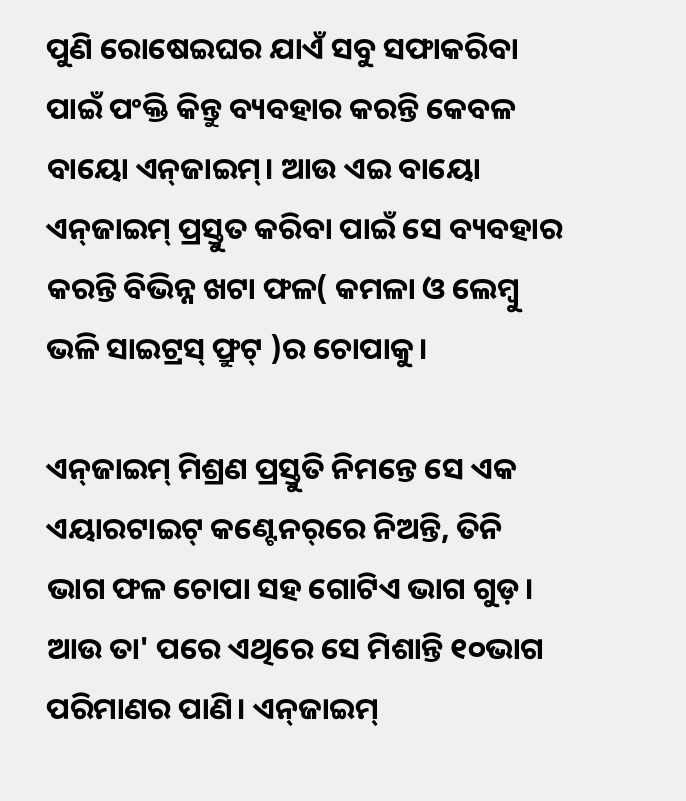ପୁଣି ରୋଷେଇଘର ଯାଏଁ ସବୁ ସଫାକରିବା ପାଇଁ ପଂକ୍ତି କିନ୍ତୁ ବ୍ୟବହାର କରନ୍ତି କେବଳ ବାୟୋ ଏନ୍‌ଜାଇମ୍। ଆଉ ଏଇ ବାୟୋ ଏନ୍‌ଜାଇମ୍ ପ୍ରସ୍ତୁତ କରିବା ପାଇଁ ସେ ବ୍ୟବହାର କରନ୍ତି ବିଭିନ୍ନ ଖଟା ଫଳ( କମଳା ଓ ଲେମ୍ବୁ ଭଳି ସାଇଟ୍ରସ୍ ଫ୍ରୁଟ୍ )ର ଚୋପାକୁ।

ଏନ୍‌ଜାଇମ୍ ମିଶ୍ରଣ ପ୍ରସ୍ତୁତି ନିମନ୍ତେ ସେ ଏକ ଏୟାରଟାଇଟ୍ କଣ୍ଟେନର୍‌ରେ ନିଅନ୍ତି, ତିନି ଭାଗ ଫଳ ଚୋପା ସହ ଗୋଟିଏ ଭାଗ ଗୁଡ଼। ଆଉ ତା' ପରେ ଏଥିରେ ସେ ମିଶାନ୍ତି ୧୦ଭାଗ ପରିମାଣର ପାଣି। ଏନ୍‌ଜାଇମ୍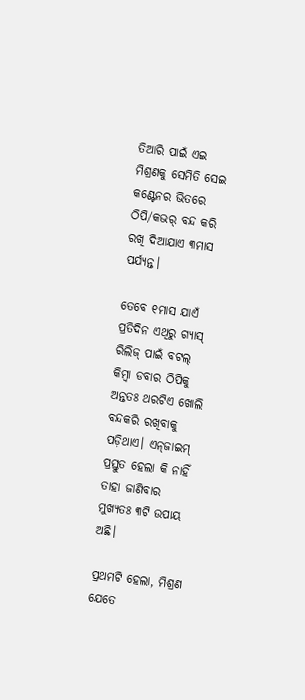ତିଆରି ପାଇଁ ଏଇ ମିଶ୍ରଣକୁ ସେମିତି ସେଇ କଣ୍ଟେନର ଭିତରେ ଠିପି/କଭର୍ ବନ୍ଦ କରି ରଖି ଦିଆଯାଏ ୩ମାସ ପର୍ଯ୍ୟନ୍ତ।

ତେବେ ୧ମାସ ଯାଏଁ ପ୍ରତିଦିନ ଏଥିରୁ ଗ୍ୟାସ୍ ରିଲିଜ୍ ପାଇଁ ବଟଲ୍‌ କିମ୍ବା ଡବାର ଠିପିକୁ ଅନ୍ତତଃ ଥରଟିଏ ଖୋଲି ବନ୍ଦକରି ରଖିବାକୁ ପଡ଼ିଥାଏ। ଏନ୍‌ଜାଇମ୍ ପ୍ରସ୍ତୁତ ହେଲା କି ନାହିଁ ତାହା ଜାଣିବାର ମୁଖ୍ୟତଃ ୩ଟି ଉପାୟ ଅଛି।

ପ୍ରଥମଟି ହେଲା, ମିଶ୍ରଣ ଯେତେ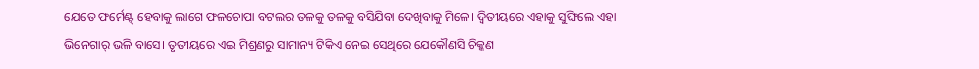ଯେତେ ଫର୍ମେଣ୍ଟ୍ ହେବାକୁ ଲାଗେ ଫଳଚୋପା ବଟଲର ତଳକୁ ତଳକୁ ବସିଯିବା ଦେଖିବାକୁ ମିଳେ। ଦ୍ୱିତୀୟରେ ଏହାକୁ ସୁଙ୍ଘିଲେ ଏହା ଭିନେଗାର୍‌ ଭଳି ବାସେ। ତୃତୀୟରେ ଏଇ ମିଶ୍ରଣରୁ ସାମାନ୍ୟ ଟିକିଏ ନେଇ ସେଥିରେ ଯେକୌଣସି ଚିକ୍କଣ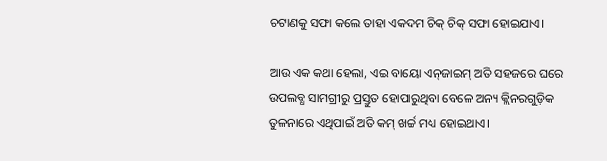ଚଟାଣକୁ ସଫା କଲେ ତାହା ଏକଦମ ଚିକ୍ ଚିକ୍ ସଫା ହୋଇଯାଏ।

ଆଉ ଏକ କଥା ହେଲା, ଏଇ ବାୟୋ ଏନ୍‌ଜାଇମ୍ ଅତି ସହଜରେ ଘରେ ଉପଲବ୍ଧ ସାମଗ୍ରୀରୁ ପ୍ରସ୍ତୁତ ହୋପାରୁଥିବା ବେଳେ ଅନ୍ୟ କ୍ଲିନରଗୁଡ଼ିକ ତୁଳନାରେ ଏଥିପାଇଁ ଅତି କମ୍ ଖର୍ଚ୍ଚ ମଧ୍ୟ ହୋଇଥାଏ।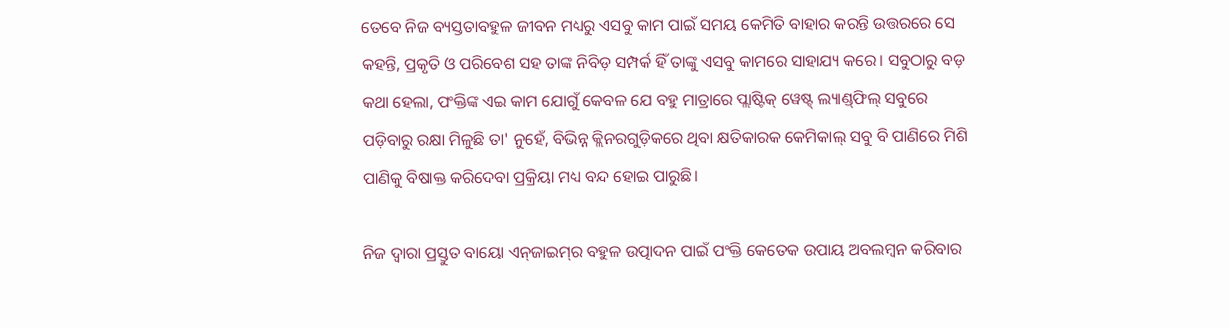ତେବେ ନିଜ ବ୍ୟସ୍ତତାବହୁଳ ଜୀବନ ମଧ୍ୟରୁ ଏସବୁ କାମ ପାଇଁ ସମୟ କେମିତି ବାହାର କରନ୍ତି ଉତ୍ତରରେ ସେ କହନ୍ତି, ପ୍ରକୃତି ଓ ପରିବେଶ ସହ ତାଙ୍କ ନିବିଡ଼ ସମ୍ପର୍କ ହିଁ ତାଙ୍କୁ ଏସବୁ କାମରେ ସାହାଯ୍ୟ କରେ। ସବୁଠାରୁ ବଡ଼ କଥା ହେଲା, ପଂକ୍ତିଙ୍କ ଏଇ କାମ ଯୋଗୁଁ କେବଳ ଯେ ବହୁ ମାତ୍ରାରେ ପ୍ଲାଷ୍ଟିକ୍‌ ୱେଷ୍ଟ୍ ଲ୍ୟାଣ୍ଡ୍‌ଫିଲ୍ ସବୁରେ ପଡ଼ିବାରୁ ରକ୍ଷା ମିଳୁଛି ତା' ନୁହେଁ, ବିଭିନ୍ନ କ୍ଲିନରଗୁଡ଼ିକରେ ଥିବା କ୍ଷତିକାରକ କେମିକାଲ୍‌ ସବୁ ବି ପାଣିରେ ମିଶି ପାଣିକୁ ବିଷାକ୍ତ କରିଦେବା ପ୍ରକ୍ରିୟା ମଧ୍ୟ ବନ୍ଦ ହୋଇ ପାରୁଛି।

ନିଜ ଦ୍ୱାରା ପ୍ରସ୍ତୁତ ବାୟୋ ଏନ୍‌ଜାଇମ୍‌ର ବହୁଳ ଉତ୍ପାଦନ ପାଇଁ ପଂକ୍ତି କେତେକ ଉପାୟ ଅବଲମ୍ବନ କରିବାର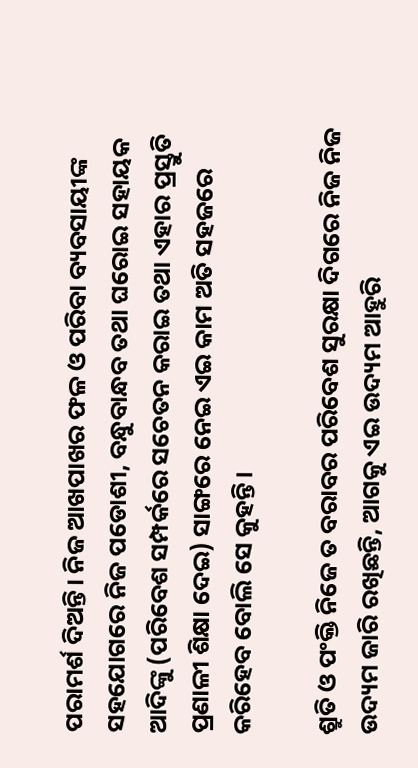ପରାମର୍ଶ ଦିଅନ୍ତି। ନିଜ ଆଖପାଖର ଫଳ ଓ ପରିବା ବ୍ୟବସାୟୀଙ୍କ ସହଯୋଗରେ ନିଜ ପଡୋଶୀ, ବନ୍ଧୁବାନ୍ଧବ ତଥା ଘରୋଇ ସହାୟକ ଆଦିଙ୍କୁ (ପରିବେଶ ସମ୍ପର୍କରେ ସଚେତନ କରାଇ ତଥା ଏହାର ପ୍ରସ୍ତୁତି ପ୍ରଣାଳୀ ଶିକ୍ଷା ଦେଇ) ସାଙ୍ଗରେ ନେଇ ଏଇ କାମ ଅତି ସହଜରେ କରିହେବ ବୋଲି ସେ କୁହନ୍ତି।

ଶ୍ରୁତି ଓ ପଂକ୍ତି ନିଜେ ତ ବରାବର ପରିବେଶ ସୁରକ୍ଷା ଦିଗରେ ନିଜ ନିଜ ଉଦ୍ୟମ ଜାରି ରଖିଛନ୍ତି, ଆଗକୁ ଏଇ ଉଦ୍ୟମ ଆହୁରି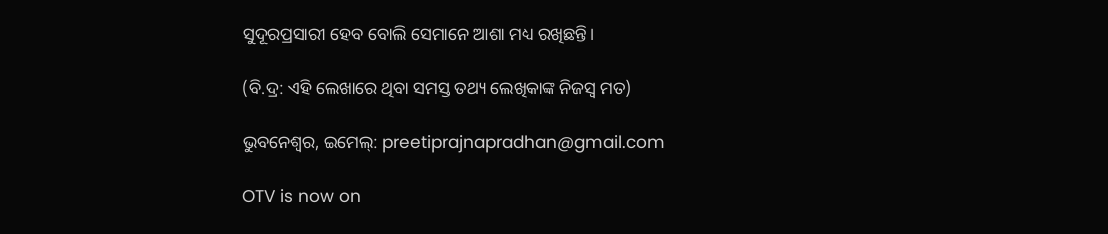ସୁଦୂରପ୍ରସାରୀ ହେବ ବୋଲି ସେମାନେ ଆଶା ମଧ୍ୟ ରଖିଛନ୍ତି।

(ବି.ଦ୍ର: ଏହି ଲେଖାରେ ଥିବା ସମସ୍ତ ତଥ୍ୟ ଲେଖିକାଙ୍କ ନିଜସ୍ୱ ମତ)

ଭୁବନେଶ୍ୱର, ଇମେଲ୍: preetiprajnapradhan@gmail.com

OTV is now on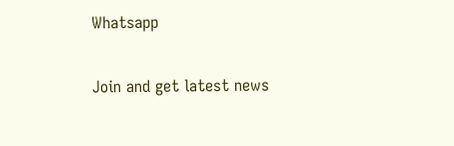Whatsapp

Join and get latest news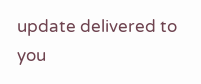update delivered to you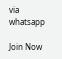via whatsapp

Join Now